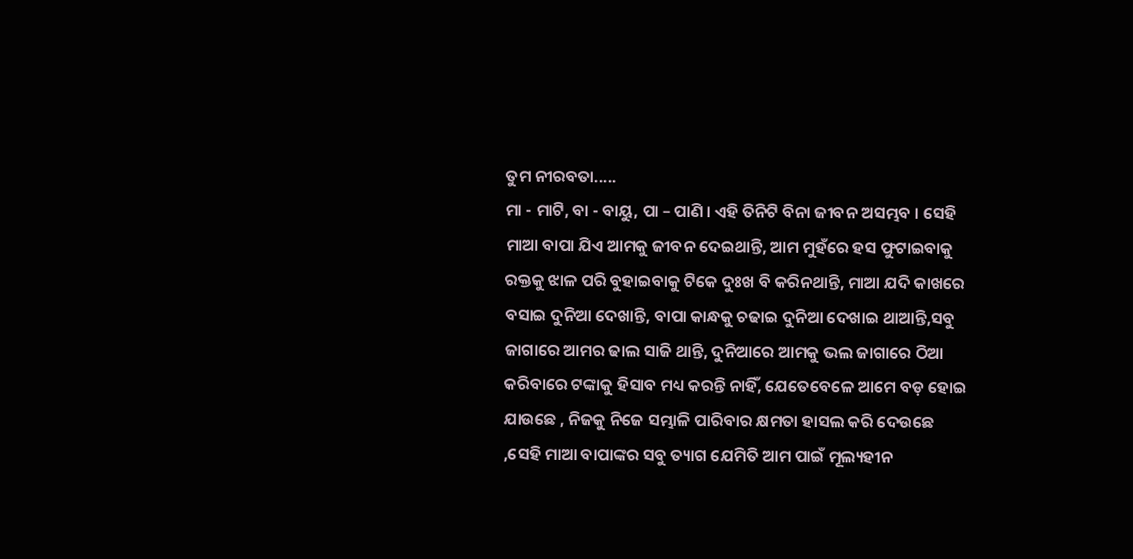ତୁମ ନୀରବତା.....
ମା - ମାଟି, ବା - ବାୟୁ, ପା – ପାଣି । ଏହି ତିନିଟି ବିନା ଜୀବନ ଅସମ୍ଭବ । ସେହି ମାଆ ବାପା ଯିଏ ଆମକୁ ଜୀବନ ଦେଇଥାନ୍ତି, ଆମ ମୁହଁରେ ହସ ଫୁଟାଇବାକୁ ରକ୍ତକୁ ଝାଳ ପରି ବୁହାଇବାକୁ ଟିକେ ଦୁଃଖ ବି କରିନଥାନ୍ତି, ମାଆ ଯଦି କାଖରେ ବସାଇ ଦୁନିଆ ଦେଖାନ୍ତି, ବାପା କାନ୍ଧକୁ ଚଢାଇ ଦୁନିଆ ଦେଖାଇ ଥାଆନ୍ତି,ସବୁ ଜାଗାରେ ଆମର ଢାଲ ସାଜି ଥାନ୍ତି, ଦୁନିଆରେ ଆମକୁ ଭଲ ଜାଗାରେ ଠିଆ କରିବାରେ ଟଙ୍କାକୁ ହିସାବ ମଧ୍ୟ କରନ୍ତି ନାହିଁ, ଯେତେବେଳେ ଆମେ ବଡ଼ ହୋଇ ଯାଉଛେ , ନିଜକୁ ନିଜେ ସମ୍ଭାଳି ପାରିବାର କ୍ଷମତା ହାସଲ କରି ଦେଉଛେ ,ସେହି ମାଆ ବାପାଙ୍କର ସବୁ ତ୍ୟାଗ ଯେମିତି ଆମ ପାଇଁ ମୂଲ୍ୟହୀନ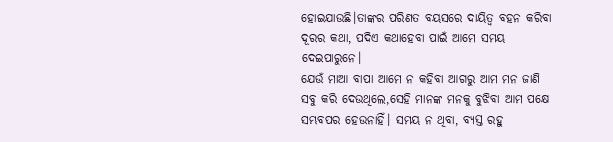ହୋଇଯାଉଛି।ତାଙ୍କର ପରିଣତ ବୟସରେ ଦାୟିତ୍ଵ ବହନ କରିବା ଦୂରର କଥା, ପଦିଏ କଥାହେବା ପାଇଁ ଆମେ ସମୟ ଦେଇପାରୁନେ।
ଯେଉଁ ମାଆ ବାପା ଆମେ ନ କହିବା ଆଗରୁ ଆମ ମନ ଜାଣି ସବୁ କରି ଦେଉଥିଲେ,ସେହି ମାନଙ୍କ ମନକୁ ବୁଝିବା ଆମ ପକ୍ଷେ ସମ୍ଭବପର ହେଉନାହିଁ। ସମୟ ନ ଥିବା, ବ୍ୟସ୍ତ ରହୁ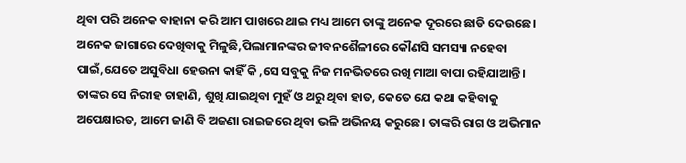ଥିବା ପରି ଅନେକ ବାହାନା କରି ଆମ ପାଖରେ ଥାଇ ମଧ୍ୟ ଆମେ ତାଙ୍କୁ ଅନେକ ଦୂରରେ ଛାଡି ଦେଉଛେ। ଅନେକ ଜାଗାରେ ଦେଖିବାକୁ ମିଳୁଛି,ପିଲାମାନଙ୍କର ଜୀବନଶୈଳୀରେ କୌଣସି ସମସ୍ୟା ନହେବା ପାଇଁ,ଯେତେ ଅସୁବିଧା ହେଉନା କାହିଁ କି ,ସେ ସବୁକୁ ନିଜ ମନଭିତରେ ରଖି ମାଆ ବାପା ରହିଯାଆନ୍ତି। ତାଙ୍କର ସେ ନିରୀହ ଚାହାଣି, ଶୁଖି ଯାଇଥିବା ମୁହଁ ଓ ଥରୁ ଥିବା ହାତ, କେତେ ଯେ କଥା କହିବାକୁ ଅପେକ୍ଷାରତ, ଆମେ ଜାଣି ବି ଅଜଣା ରାଇଜରେ ଥିବା ଭଳି ଅଭିନୟ କରୁଛେ। ତାଙ୍କରି ରାଗ ଓ ଅଭିମାନ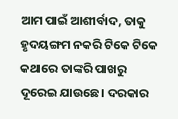ଆମ ପାଇଁ ଆଶୀର୍ବାଦ, ତାକୁ ହୃଦୟଙ୍ଗମ ନକରି ଟିକେ ଟିକେ କଥାରେ ତାଙ୍କରି ପାଖରୁ ଦୂରେଇ ଯାଉଛେ। ଦରକାର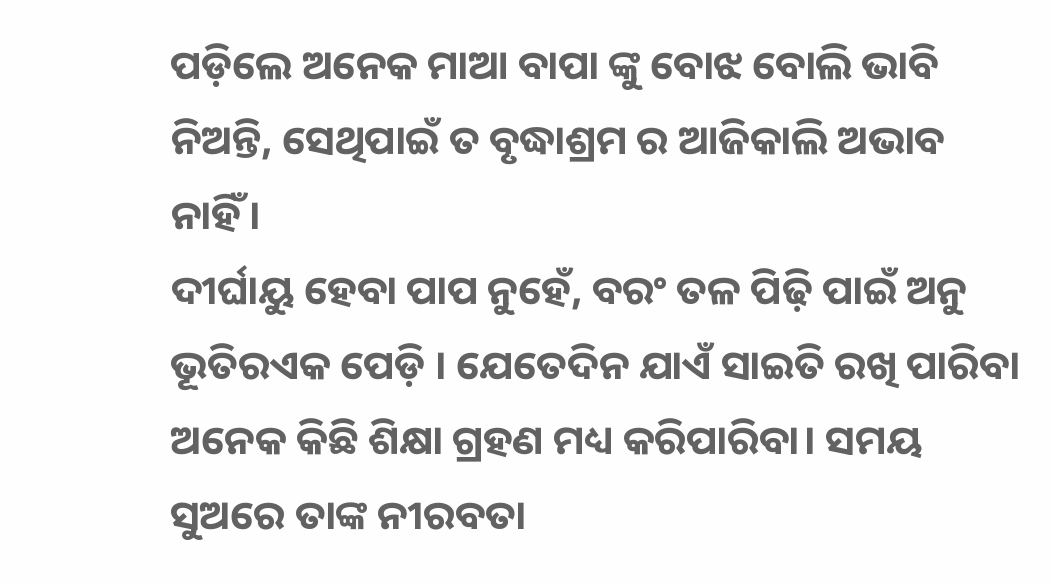ପଡ଼ିଲେ ଅନେକ ମାଆ ବାପା ଙ୍କୁ ବୋଝ ବୋଲି ଭାବି ନିଅନ୍ତି, ସେଥିପାଇଁ ତ ବୃଦ୍ଧାଶ୍ରମ ର ଆଜିକାଲି ଅଭାବ ନାହିଁ।
ଦୀର୍ଘାୟୁ ହେବା ପାପ ନୁହେଁ, ବରଂ ତଳ ପିଢ଼ି ପାଇଁ ଅନୁ ଭୂତିରଏକ ପେଡ଼ି । ଯେତେଦିନ ଯାଏଁ ସାଇତି ରଖି ପାରିବା ଅନେକ କିଛି ଶିକ୍ଷା ଗ୍ରହଣ ମଧ୍ୟ କରିପାରିବା। ସମୟ ସୁଅରେ ତାଙ୍କ ନୀରବତା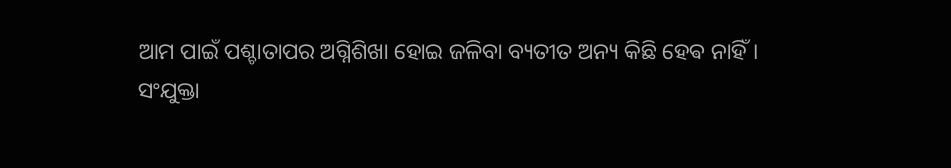ଆମ ପାଇଁ ପଶ୍ଚାତାପର ଅଗ୍ନିଶିଖା ହୋଇ ଜଳିବା ବ୍ୟତୀତ ଅନ୍ୟ କିଛି ହେଵ ନାହିଁ।
ସଂଯୁକ୍ତା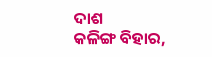ଦାଶ
କଳିଙ୍ଗ ବିହାର,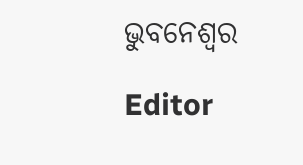ଭୁବନେଶ୍ୱର

Editor